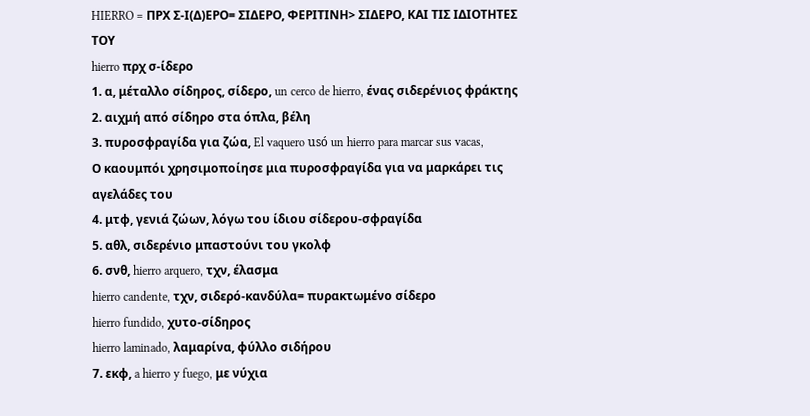HIERRO = ΠΡΧ Σ-Ι(Δ)ΕΡΟ= ΣΙΔΕΡΟ, ΦΕΡΙΤΙΝΗ> ΣΙΔΕΡΟ, ΚΑΙ ΤΙΣ ΙΔΙΟΤΗΤΕΣ ΤΟΥ
hierro πρχ σ-ίδερο
1. α, μέταλλο σίδηρος, σίδερο, un cerco de hierro, ένας σιδερένιος φράκτης
2. αιχμή από σίδηρο στα όπλα, βέλη
3. πυροσφραγίδα για ζώα, El vaquero usó un hierro para marcar sus vacas,
Ο καουμπόι χρησιμοποίησε μια πυροσφραγίδα για να μαρκάρει τις αγελάδες του
4. μτφ, γενιά ζώων, λόγω του ίδιου σίδερου-σφραγίδα
5. αθλ, σιδερένιο μπαστούνι του γκολφ
6. σνθ, hierro arquero, τχν, έλασμα
hierro candente, τχν, σιδερό-κανδύλα= πυρακτωμένο σίδερο
hierro fundido, χυτο-σίδηρος
hierro laminado, λαμαρίνα, φύλλο σιδήρου
7. εκφ, a hierro y fuego, με νύχια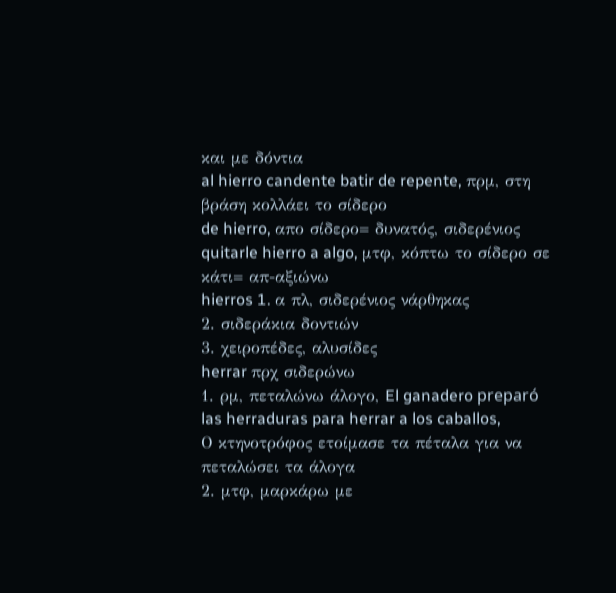και με δόντια
al hierro candente batir de repente, πρμ, στη βράση κολλάει το σίδερο
de hierro, απο σίδερο= δυνατός, σιδερένιος
quitarle hierro a algo, μτφ, κόπτω το σίδερο σε κάτι= απ-αξιώνω
hierros 1. α πλ, σιδερένιος νάρθηκας
2. σιδεράκια δοντιών
3. χειροπέδες, αλυσίδες
herrar πρχ σιδερώνω
1. ρμ, πεταλώνω άλογο, El ganadero preparó las herraduras para herrar a los caballos,
Ο κτηνοτρόφος ετοίμασε τα πέταλα για να πεταλώσει τα άλογα
2. μτφ, μαρκάρω με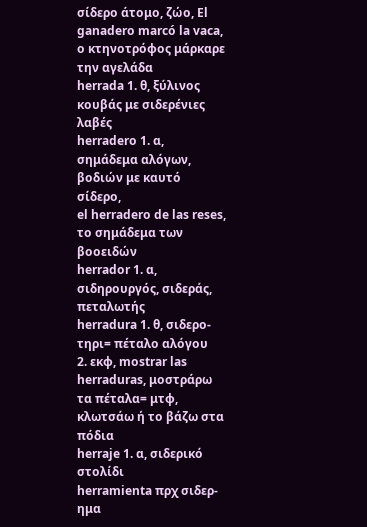σίδερο άτομο, ζώο, El ganadero marcó la vaca,
ο κτηνοτρόφος μάρκαρε την αγελάδα
herrada 1. θ, ξύλινος κουβάς με σιδερένιες λαβές
herradero 1. α, σημάδεμα αλόγων, βοδιών με καυτό σίδερο,
el herradero de las reses, το σημάδεμα των βοοειδών
herrador 1. α, σιδηρουργός, σιδεράς, πεταλωτής
herradura 1. θ, σιδερο-τηρι= πέταλο αλόγου
2. εκφ, mostrar las herraduras, μοστράρω τα πέταλα= μτφ, κλωτσάω ή το βάζω στα πόδια
herraje 1. α, σιδερικό στολίδι
herramienta πρχ σιδερ-ημα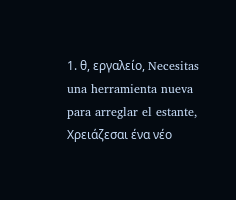1. θ, εργαλείο, Necesitas una herramienta nueva para arreglar el estante,
Χρειάζεσαι ένα νέο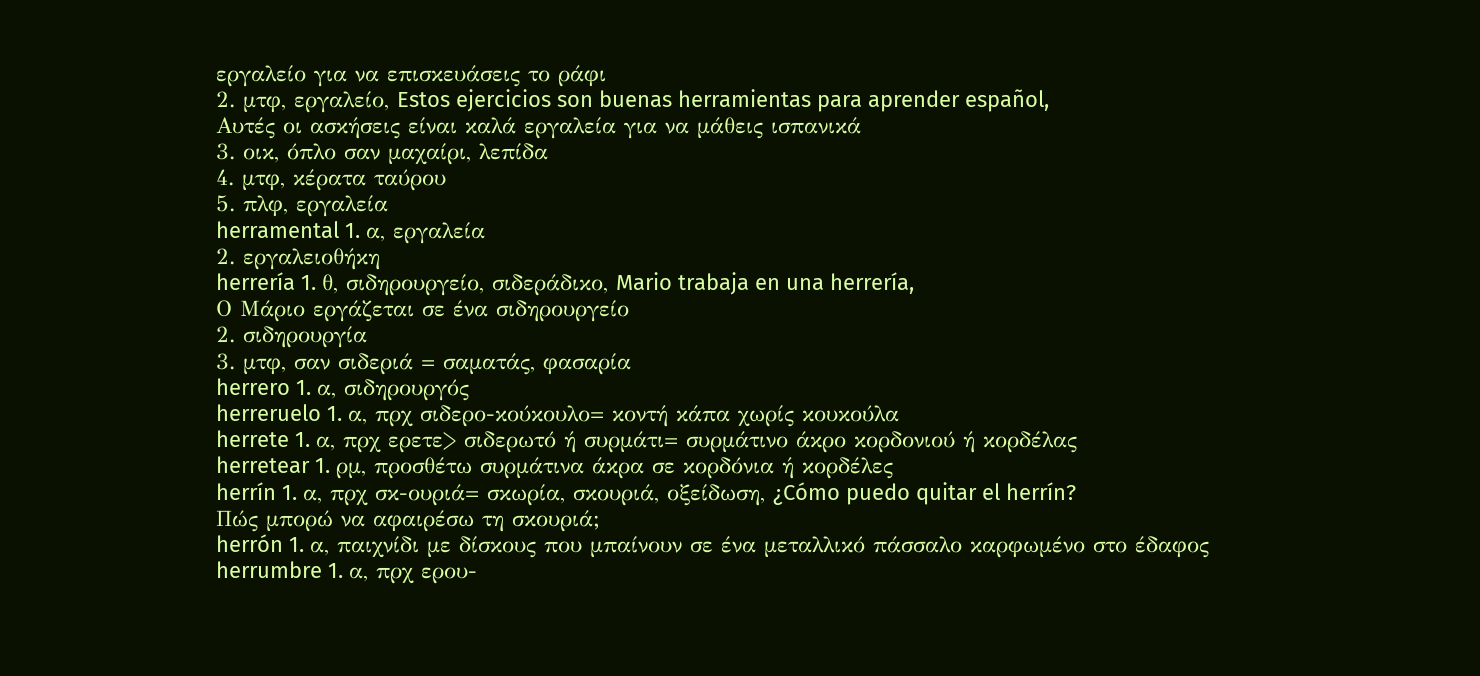εργαλείο για να επισκευάσεις το ράφι
2. μτφ, εργαλείο, Estos ejercicios son buenas herramientas para aprender español,
Αυτές οι ασκήσεις είναι καλά εργαλεία για να μάθεις ισπανικά
3. οικ, όπλο σαν μαχαίρι, λεπίδα
4. μτφ, κέρατα ταύρου
5. πλφ, εργαλεία
herramental 1. α, εργαλεία
2. εργαλειοθήκη
herrería 1. θ, σιδηρουργείο, σιδεράδικο, Mario trabaja en una herrería,
Ο Μάριο εργάζεται σε ένα σιδηρουργείο
2. σιδηρουργία
3. μτφ, σαν σιδεριά = σαματάς, φασαρία
herrero 1. α, σιδηρουργός
herreruelo 1. α, πρχ σιδερο-κούκουλο= κοντή κάπα χωρίς κουκούλα
herrete 1. α, πρχ ερετε> σιδερωτό ή συρμάτι= συρμάτινο άκρο κορδονιού ή κορδέλας
herretear 1. ρμ, προσθέτω συρμάτινα άκρα σε κορδόνια ή κορδέλες
herrín 1. α, πρχ σκ-ουριά= σκωρία, σκουριά, οξείδωση, ¿Cómo puedo quitar el herrín?
Πώς μπορώ να αφαιρέσω τη σκουριά;
herrón 1. α, παιχνίδι με δίσκους που μπαίνουν σε ένα μεταλλικό πάσσαλο καρφωμένο στο έδαφος
herrumbre 1. α, πρχ ερου-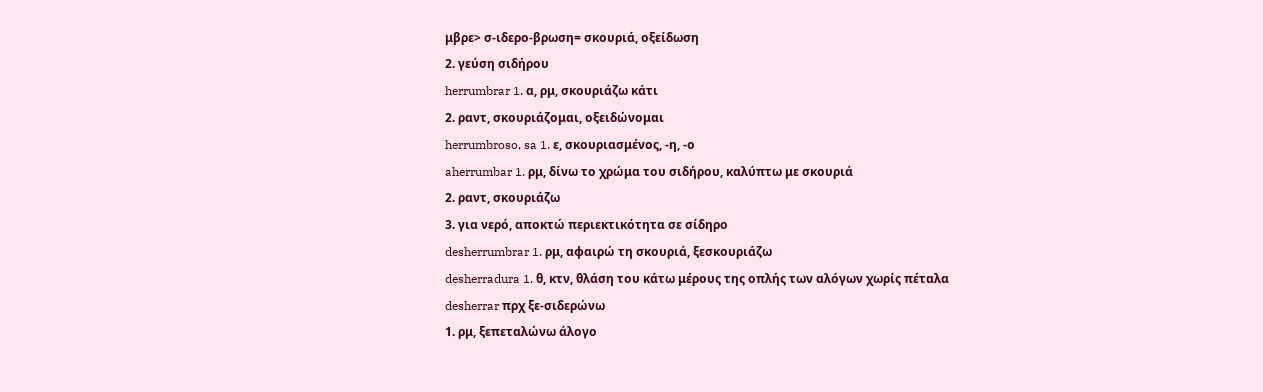μβρε> σ-ιδερο-βρωση= σκουριά, οξείδωση
2. γεύση σιδήρου
herrumbrar 1. α, ρμ, σκουριάζω κάτι
2. ραντ, σκουριάζομαι, οξειδώνομαι
herrumbroso, sa 1. ε, σκουριασμένος, -η, -ο
aherrumbar 1. ρμ, δίνω το χρώμα του σιδήρου, καλύπτω με σκουριά
2. ραντ, σκουριάζω
3. για νερό, αποκτώ περιεκτικότητα σε σίδηρο
desherrumbrar 1. ρμ, αφαιρώ τη σκουριά, ξεσκουριάζω
desherradura 1. θ, κτν, θλάση του κάτω μέρους της οπλής των αλόγων χωρίς πέταλα
desherrar πρχ ξε-σιδερώνω
1. ρμ, ξεπεταλώνω άλογο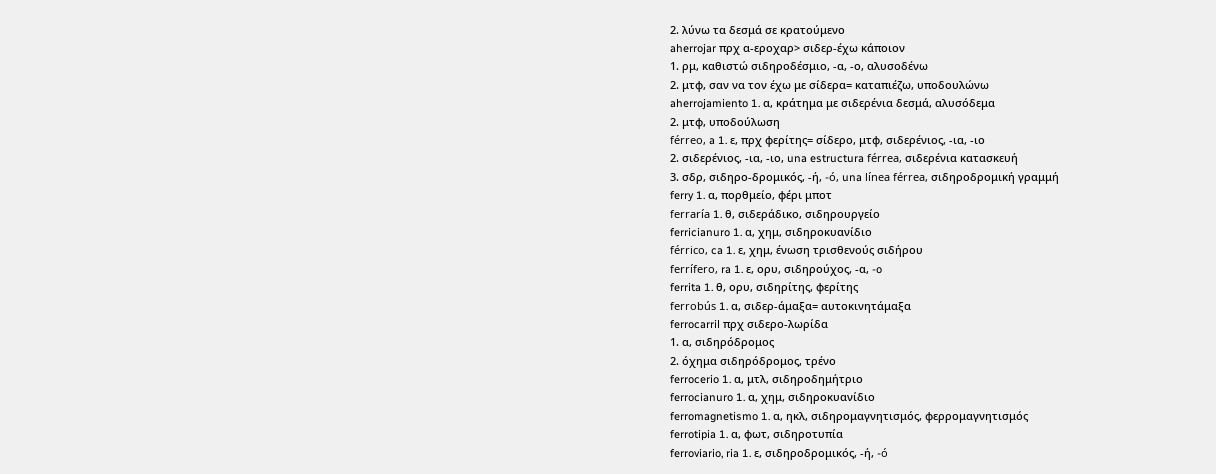2. λύνω τα δεσμά σε κρατούμενο
aherrojar πρχ α-εροχαρ> σιδερ-έχω κάποιον
1. ρμ, καθιστώ σιδηροδέσμιο, -α, -ο, αλυσοδένω
2. μτφ, σαν να τον έχω με σίδερα= καταπιέζω, υποδουλώνω
aherrojamiento 1. α, κράτημα με σιδερένια δεσμά, αλυσόδεμα
2. μτφ, υποδούλωση
férreo, a 1. ε, πρχ φερίτης= σίδερο, μτφ, σιδερένιος, -ια, -ιο
2. σιδερένιος, -ια, -ιο, una estructura férrea, σιδερένια κατασκευή
3. σδρ, σιδηρο-δρομικός, -ή, -ó, una línea férrea, σιδηροδρομική γραμμή
ferry 1. α, πορθμείο, φέρι μποτ
ferraría 1. θ, σιδεράδικο, σιδηρουργείο
ferricianuro 1. α, χημ, σιδηροκυανίδιο
férrico, ca 1. ε, χημ, ένωση τρισθενούς σιδήρου
ferrífero, ra 1. ε, ορυ, σιδηρούχος, -α, -o
ferrita 1. θ, ορυ, σιδηρίτης, φερίτης
ferrobús 1. α, σιδερ-άμαξα= αυτοκινητάμαξα
ferrocarril πρχ σιδερο-λωρίδα
1. α, σιδηρόδρομος
2. όχημα σιδηρόδρομος, τρένο
ferrocerio 1. α, μτλ, σιδηροδημήτριο
ferrocianuro 1. α, χημ, σιδηροκυανίδιο
ferromagnetismo 1. α, ηκλ, σιδηρομαγνητισμός, φερρομαγνητισμός
ferrotipia 1. α, φωτ, σιδηροτυπία
ferroviario, ria 1. ε, σιδηροδρομικός, -ή, -ó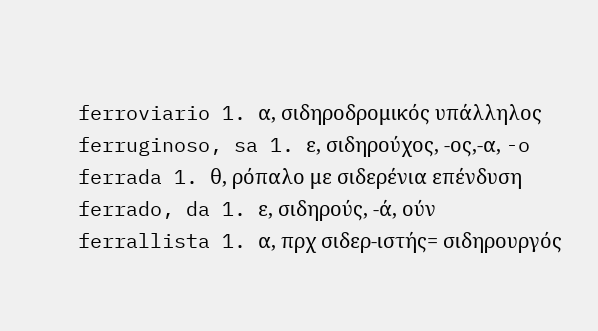ferroviario 1. α, σιδηροδρομικός υπάλληλος
ferruginoso, sa 1. ε, σιδηρούχος, -ος,-α, -o
ferrada 1. θ, ρόπαλο με σιδερένια επένδυση
ferrado, da 1. ε, σιδηρούς, -ά, ούν
ferrallista 1. α, πρχ σιδερ-ιστής= σιδηρουργός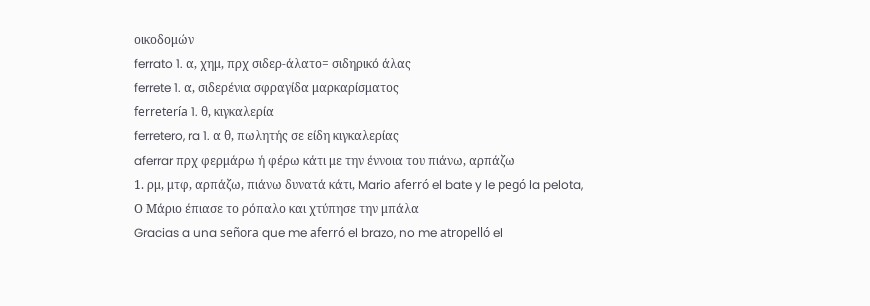οικοδομών
ferrato 1. α, χημ, πρχ σιδερ-άλατο= σιδηρικό άλας
ferrete 1. α, σιδερένια σφραγίδα μαρκαρίσματος
ferretería 1. θ, κιγκαλερία
ferretero, ra 1. α θ, πωλητής σε είδη κιγκαλερίας
aferrar πρχ φερμάρω ή φέρω κάτι με την έννοια του πιάνω, αρπάζω
1. ρμ, μτφ, αρπάζω, πιάνω δυνατά κάτι, Mario aferró el bate y le pegó la pelota,
Ο Μάριο έπιασε το ρόπαλο και χτύπησε την μπάλα
Gracias a una señora que me aferró el brazo, no me atropelló el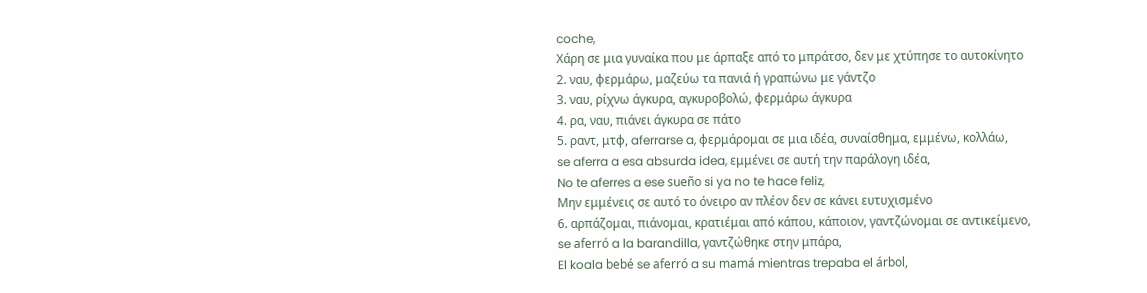coche,
Χάρη σε μια γυναίκα που με άρπαξε από το μπράτσο, δεν με χτύπησε το αυτοκίνητο
2. ναυ, φερμάρω, μαζεύω τα πανιά ή γραπώνω με γάντζο
3. ναυ, ρίχνω άγκυρα, αγκυροβολώ, φερμάρω άγκυρα
4. ρα, ναυ, πιάνει άγκυρα σε πάτο
5. ραντ, μτφ, aferrarse a, φερμάρομαι σε μια ιδέα, συναίσθημα, εμμένω, κολλάω,
se aferra a esa absurda idea, εμμένει σε αυτή την παράλογη ιδέα,
No te aferres a ese sueño si ya no te hace feliz,
Μην εμμένεις σε αυτό το όνειρο αν πλέον δεν σε κάνει ευτυχισμένο
6. αρπάζομαι, πιάνομαι, κρατιέμαι από κάπου, κάποιον, γαντζώνομαι σε αντικείμενο,
se aferró a la barandilla, γαντζώθηκε στην μπάρα,
El koala bebé se aferró a su mamá mientras trepaba el árbol,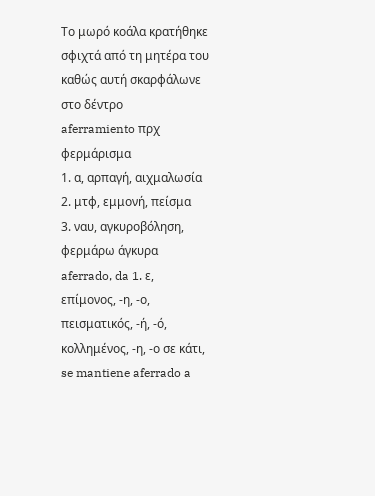Το μωρό κοάλα κρατήθηκε σφιχτά από τη μητέρα του καθώς αυτή σκαρφάλωνε στο δέντρο
aferramiento πρχ φερμάρισμα
1. α, αρπαγή, αιχμαλωσία
2. μτφ, εμμονή, πείσμα
3. ναυ, αγκυροβόληση, φερμάρω άγκυρα
aferrado, da 1. ε, επίμονος, -η, -ο, πεισματικός, -ή, -ό, κολλημένος, -η, -ο σε κάτι,
se mantiene aferrado a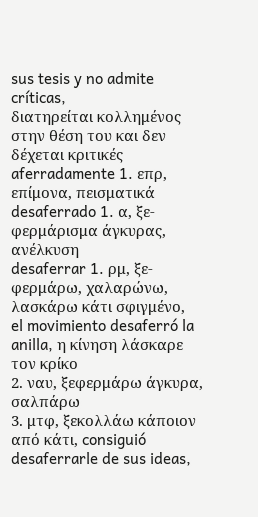sus tesis y no admite críticas,
διατηρείται κολλημένος στην θέση του και δεν δέχεται κριτικές
aferradamente 1. επρ, επίμονα, πεισματικά
desaferrado 1. α, ξε-φερμάρισμα άγκυρας, ανέλκυση
desaferrar 1. ρμ, ξε-φερμάρω, χαλαρώνω, λασκάρω κάτι σφιγμένο,
el movimiento desaferró la anilla, η κίνηση λάσκαρε τον κρίκο
2. ναυ, ξεφερμάρω άγκυρα, σαλπάρω
3. μτφ, ξεκολλάω κάποιον από κάτι, consiguió desaferrarle de sus ideas,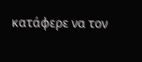κατάφερε να τον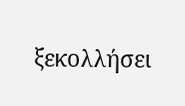ξεκολλήσει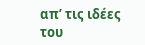απ’ τις ιδέες του